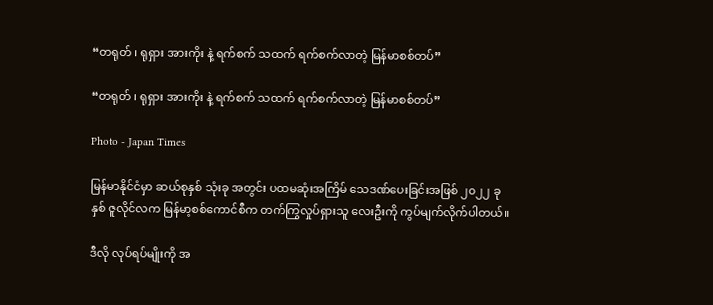“တရုတ် ၊ ရုရှား အားကိုး နဲ့ ရက်စက် သထက် ရက်စက်လာတဲ့ မြန်မာစစ်တပ်”

“တရုတ် ၊ ရုရှား အားကိုး နဲ့ ရက်စက် သထက် ရက်စက်လာတဲ့ မြန်မာစစ်တပ်”

Photo - Japan Times

မြန်မာနိုင်ငံမှာ ဆယ်စုနှစ် သုံးခု အတွင်း ပထမဆုံးအကြိမ် သေဒဏ်ပေးခြင်းအဖြစ် ၂၀၂၂ ခုနှစ် ဇူလိုင်လက မြန်မာ့စစ်ကောင်စီက တက်ကြွလှုပ်ရှားသူ လေးဦးကို ကွပ်မျက်လိုက်ပါတယ်။

ဒီလို လုပ်ရပ်မျိုးကို အ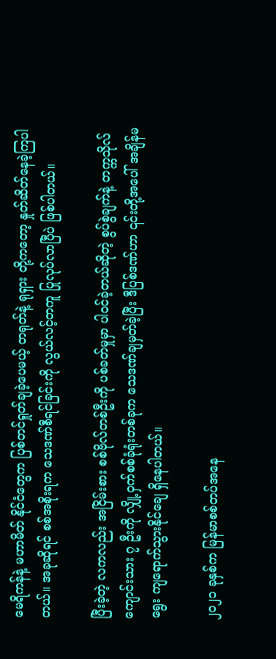မေရိကန်နဲ့ မဟာမိတ် နိုင်ငံတွေက ပြစ်တင်ရှုတ်ချခဲ့ပေမယ့် တရုတ်နဲ့ ရုရှား တို့ကတော့ နှုတ်ဆိတ်နေခဲ့ကြပါတယ်။ အခုဆိုရင် စစ်အစိုးရက သေဒဏ်စီရင်ခြင်းကို လွယ်လင့်တကူ ပြုလုပ်လာပြီပဲ ဖြစ်ပါတယ်။

ပြီးခဲ့တဲ့ လကလည်း အငြိမ်းစား စစ်ဗိုလ်တစ်ဦးကို ပစ်ခတ်မှုမှာ ပါဝင်ခဲ့တယ်ဆိုတဲ့ စွပ်စွဲချက်နဲ့ တက္ကသိုလ်ကျောင်းသား ၇ ဦးကို လျှို့ဝှက်စစ်ခုံရုံးတစ်ခုက သေဒဏ်ချမှတ်ခဲ့ပြီး ဒီပြစ်ဒဏ်ဟာ ၎င်းတို့အပေါ် အချိန်မရွေး ကျရောက်သွားနိုင်ချေ ရှိနေပါတယ်။

၂၀၂၁ ခုနှစ်က မြန်မာစစ်တပ်အနေ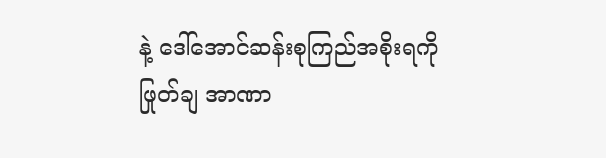နဲ့ ဒေါ်အောင်ဆန်းစုကြည်အစိုးရကို ဖြုတ်ချ အာဏာ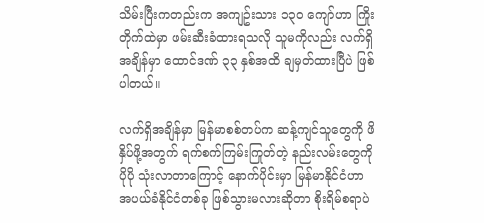သိမ်းပြီးကတည်းက အကျဥ်းသား ၁၃၀ ကျော်ဟာ ကြိုးတိုက်ထဲမှာ ဖမ်းဆီးခံထားရသလို ‌သူမကိုလည်း လက်ရှိအချိန်မှာ ထောင်ဒဏ် ၃၃ နှစ်အထိ ချမှတ်ထားပြီပဲ ဖြစ်ပါတယ်။

လက်ရှိအချိန်မှာ မြန်မာစစ်တပ်က ဆန့်ကျင်သူတွေကို ဖိနှိပ်ဖို့အတွက် ရက်စက်ကြမ်းကြုတ်တဲ့ နည်းလမ်းတွေကို ပိုပို သုံးလာတာကြောင့် နောက်ပိုင်းမှာ မြန်မာနိုင်ငံဟာ အပယ်ခံနိုင်ငံတစ်ခု ဖြစ်သွားမလားဆိုတာ စိုးရိမ်စရာပဲ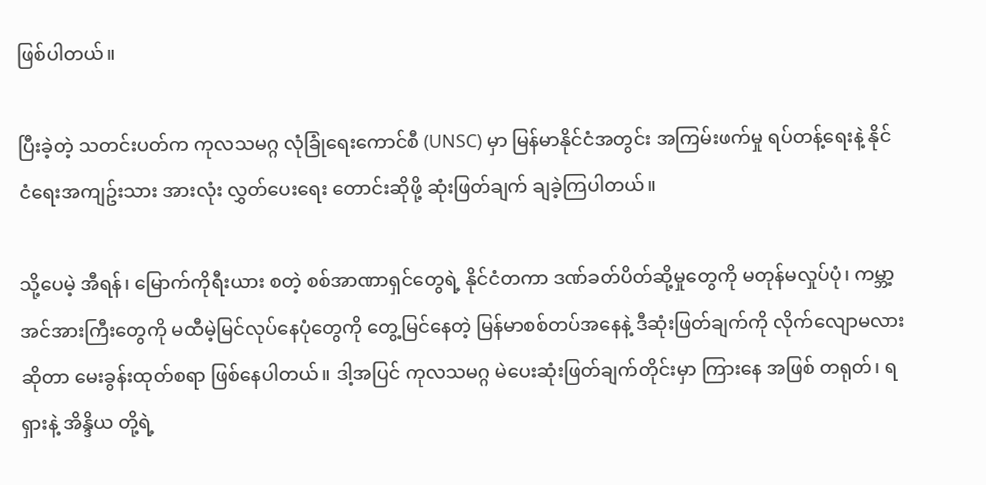ဖြစ်ပါတယ်။

ပြီးခဲ့တဲ့ သတင်းပတ်က ကုလသမဂ္ဂ လုံခြုံရေးကောင်စီ (UNSC) မှာ မြန်မာနိုင်ငံအတွင်း အကြမ်းဖက်မှု ရပ်တန့်ရေးနဲ့ နိုင်ငံ‌ရေးအကျဥ်းသား အားလုံး လွှတ်ပေး‌ရေး တောင်းဆိုဖို့ ဆုံးဖြတ်ချက် ချခဲ့ကြပါတယ်။

သို့ပေမဲ့ အီရန်၊ မြောက်ကိုရီးယား စတဲ့ စစ်အာဏာရှင်တွေရဲ့ နိုင်ငံတကာ ဒဏ်ခတ်ပိတ်ဆို့မှုတွေကို မတုန်မလှုပ်ပုံ၊ ကမ္ဘာ့အင်အားကြီးတွေကို မထီမဲ့မြင်လုပ်နေပုံတွေကို တွေ့မြင်နေတဲ့ မြန်မာစစ်တပ်အနေနဲ့ ဒီဆုံးဖြတ်ချက်ကို လိုက်လျောမလားဆိုတာ မေးခွန်းထုတ်စရာ ဖြစ်နေပါတယ်။ ဒါ့အပြင် ကုလသမဂ္ဂ မဲပေးဆုံးဖြတ်ချက်တိုင်းမှာ ကြားနေ အဖြစ် တရုတ်၊ ရရှားနဲ့ အိန္ဒိယ တို့ရဲ့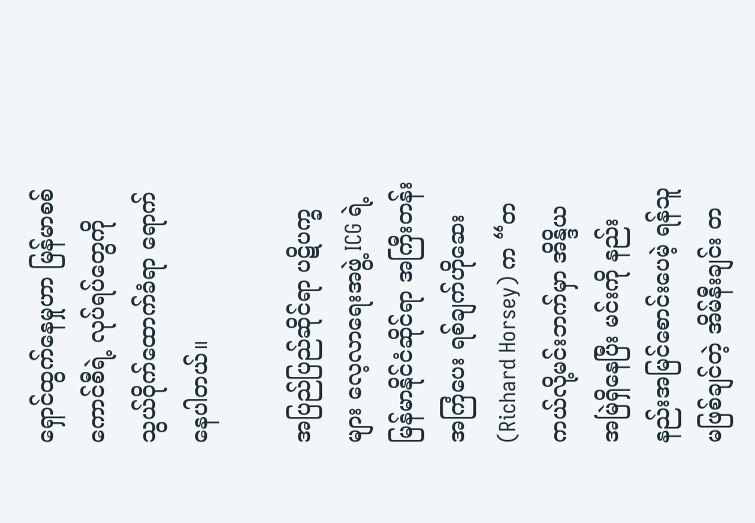ရှောင်ထွက်နေမှုဟာ မြန်မာစစ်ကောင်စီရဲ့ လုပ်ရပ်တွေကို သွယ်ဝိုက်ထောက်ခံရာ ရောက်နေပါတယ်။

အပြည်ပြည်ဆိုင်ရာ ပဋိပက္ခများ လေ့လာရေးအဖွဲ့ ICG ရဲ့ မြန်မာနိုင်ငံဆိုင်ရာ အကြီးတန်း အကြံပေး ရစ်ချက်ဟိုဆေး (Richard Horsey) က “တကယ်လို့မင်းဘက်မှာ အိန္ဒိယ အမြဲရှိနေပြီး မင်းကို နည်းနည်းအမြင်စောင်းပေမဲ့ ရန်သူမဖြစ်ချင်တဲ့ အိမ်နီးချင်း တ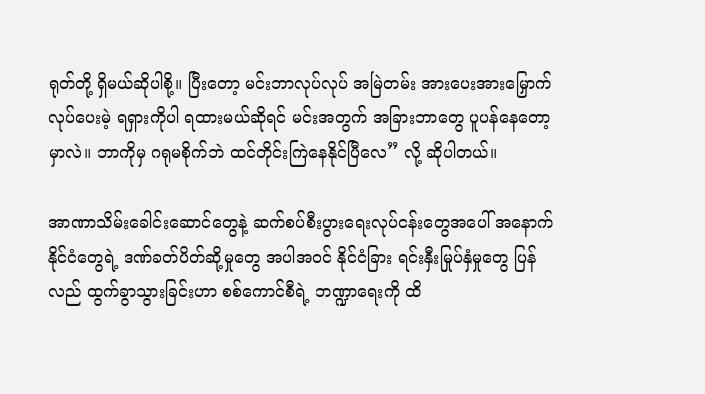ရုတ်တို့ ရှိမယ်ဆိုပါစို့။ ပြီးတော့ မင်းဘာလုပ်လုပ် အမြဲတမ်း အားပေးအားမြှောက် လုပ်ပေးမဲ့ ရရှားကိုပါ ရထားမယ်ဆိုရင် မင်းအတွက် အခြားဘာတွေ ပူပန်နေတော့မှာလဲ။ ဘာကိုမှ ဂရုမစိုက်ဘဲ ထင်တိုင်းကြဲနေနိုင်ပြီလေ” လို့ ဆိုပါတယ်။

အာဏာသိမ်းခေါင်းဆောင်တွေနဲ့ ဆက်စပ်စီးပွားရေးလုပ်ငန်းတွေအပေါ် အနောက်နိုင်ငံတွေရဲ့ ဒဏ်ခတ်ပိတ်ဆို့မှုတွေ အပါအဝင် နိုင်ငံခြား ရင်းနှီးမြုပ်နှံမှုတွေ ပြန်လည် ထွက်ခွာသွားခြင်းဟာ စစ်ကောင်စီရဲ့ ဘဏ္ဍာရေးကို ထိ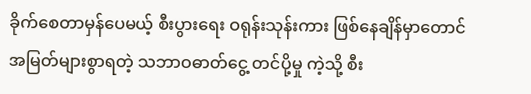ခိုက်စေတာမှန်ပေမယ့် စီးပွားရေး ဝရုန်းသုန်းကား ဖြစ်နေချိန်မှာတောင် အမြတ်များစွာရတဲ့ သဘာဝဓာတ်ငွေ့ တင်ပို့မှု ကဲ့သို့ စီး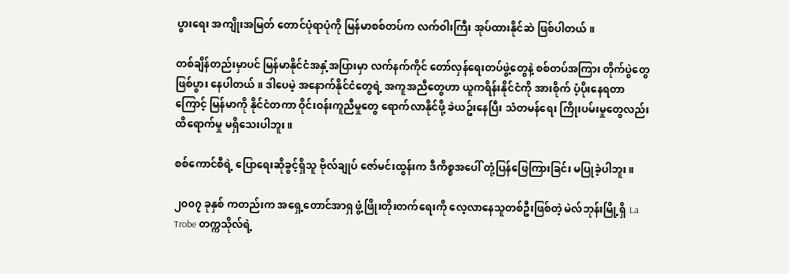ပွားရေး အကျိုးအမြတ် တောင်ပုံရာပုံကို မြန်မာစစ်တပ်က လက်ဝါးကြီး အုပ်ထားနိုင်ဆဲ ဖြစ်ပါတယ်။

တစ်ချိန်တည်းမှာပင် မြန်မာနိုင်ငံအနှံ့အပြားမှာ လက်နက်ကိုင် တော်လှန်ရေးတပ်ဖွဲ့တွေနဲ့ စစ်တပ်အကြား တိုက်ပွဲတွေ ဖြစ်ပွား နေပါတယ်။ ဒါပေမဲ့ အနောက်နိုင်ငံတွေရဲ့ အကူအညီတွေဟာ ယူကရိန်းနိုင်ငံကို အားစိုက် ပံ့ပိုးနေရတာကြောင့် မြန်မာကို နိုင်ငံတကာ ဝိုင်းဝန်းကူညီမှုတွေ ရောက်လာနိုင်ဖို့ ခဲယဥ်းနေပြီး သံတမန်ရေး ကြိုးပမ်းမှုတွေလည်း ထိရောက်မှု မရှိသေးပါဘူး။

စစ်ကောင်စီရဲ့ ပြောရေးဆိုခွင့်ရှိသူ ဗိုလ်ချုပ် ဇော်မင်းထွန်းက ဒီကိစ္စအပေါ် တုံ့ပြန်ဖြေကြားခြင်း မပြုခဲ့ပါဘူး။

၂၀၀၇ ခုနှစ် ကတည်းက အရှေ့တောင်အာရှ ဖွံ့ဖြိုးတိုးတက်ရေးကို လေ့လာနေသူတစ်ဦးဖြစ်တဲ့ မဲလ်ဘုန်းမြို့ရှိ La Trobe တက္ကသိုလ်ရဲ့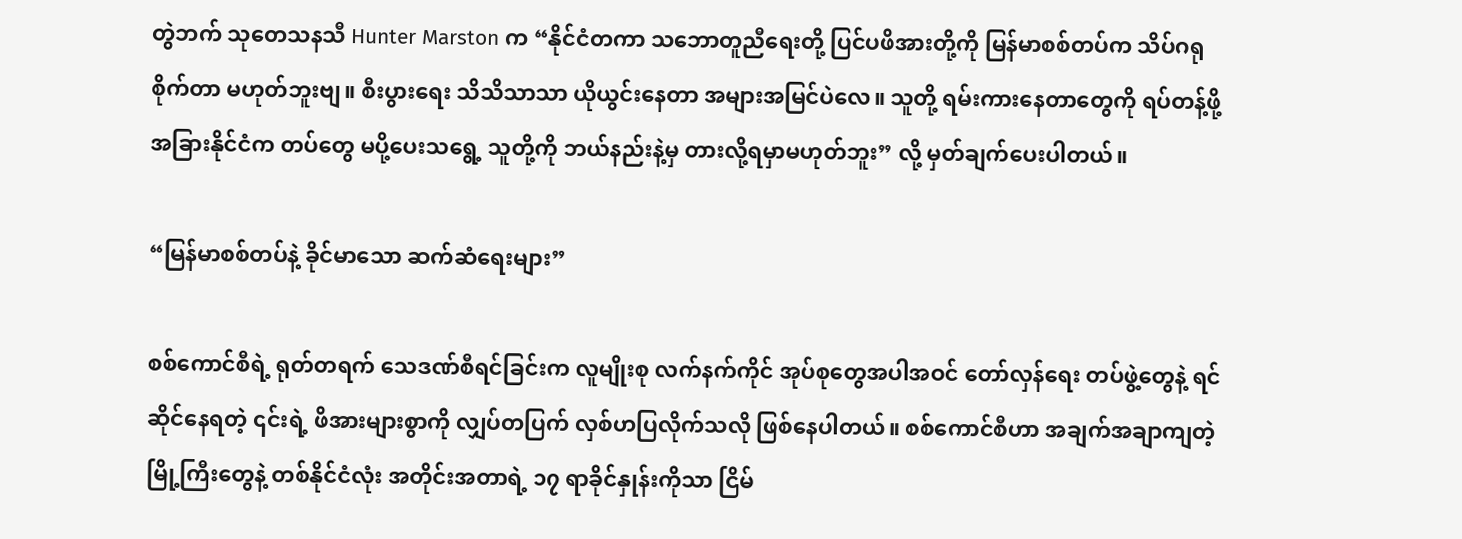တွဲဘက် သုတေသနသီ Hunter Marston က “နိုင်ငံတကာ သဘောတူညီရေးတို့ ပြင်ပဖိအားတို့ကို မြန်မာစစ်တပ်က သိပ်ဂရုစိုက်တာ မဟုတ်ဘူးဗျ။ စီးပွားရေး သိသိသာသာ ယိုယွင်းနေတာ အများအမြင်ပဲလေ။ သူတို့ ရမ်းကားနေတာတွေကို ရပ်တန့်ဖို့ အခြားနိုင်ငံက တပ်တွေ မပို့ပေးသရွေ့ သူတို့ကို ဘယ်နည်းနဲ့မှ တားလို့ရမှာမဟုတ်ဘူး” လို့ မှတ်ချက်ပေးပါတယ်။

“မြန်မာစစ်တပ်နဲ့ ခိုင်မာသော ဆက်ဆံရေးများ”

စစ်ကောင်စီရဲ့ ရုတ်တရက် သေဒဏ်စီရင်ခြင်းက ‌လူမျိုးစု လက်နက်ကိုင် အုပ်စုတွေအပါအဝင် တော်လှန်ရေး တပ်ဖွဲ့တွေနဲ့ ရင်ဆိုင်နေရတဲ့ ၎င်းရဲ့ ဖိအားများစွာကို လျှပ်တပြက် လှစ်ဟပြလိုက်သလို ဖြစ်နေပါတယ်။ စစ်ကောင်စီဟာ အချက်အချာကျတဲ့ မြို့ကြီးတွေနဲ့ တစ်နိုင်ငံလုံး အတိုင်းအတာရဲ့ ၁၇ ရာခိုင်နှုန်းကိုသာ ငြိမ်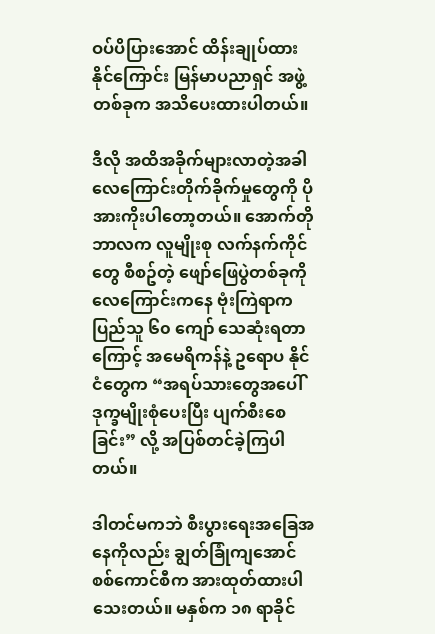ဝပ်ပိပြားအောင် ထိန်းချုပ်ထားနိုင်ကြောင်း မြန်မာပညာရှင် အဖွဲ့တစ်ခုက အသိပေးထားပါတယ်။

ဒီလို အထိအခိုက်များလာတဲ့အခါ လေကြောင်းတိုက်ခိုက်မှုတွေကို ပိုအားကိုးပါတော့တယ်။ အောက်တိုဘာလက လူမျိုးစု လက်နက်ကိုင်တွေ စီစဥ်တဲ့ ဖျော်ဖြေပွဲတစ်ခုကို လေကြောင်းကနေ ဗုံးကြဲရာက ပြည်သူ ၆၀ ကျော် သေဆုံးရတာကြောင့် အမေရိကန်နဲ့ ဥရောပ နိုင်ငံတွေက “အရပ်သားတွေအပေါ် ဒုက္ခမျိုးစုံပေးပြီး ပျက်စီးစေခြင်း” လို့ အပြစ်တင်ခဲ့ကြပါတယ်။

ဒါတင်မကဘဲ စီးပွားရေးအခြေအနေကိုလည်း ချွတ်ခြုံကျအောင် စစ်ကောင်စီက အားထုတ်ထားပါသေးတယ်။ မနှစ်က ၁၈ ရာခိုင်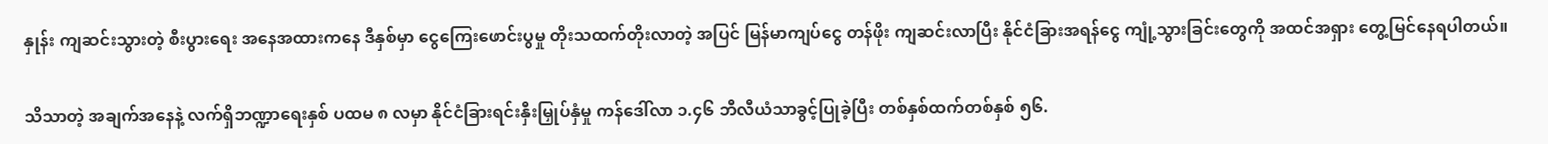နှုန်း ကျဆင်းသွားတဲ့ စီးပွားရေး ‌အနေအထားကနေ ဒီနှစ်မှာ ငွေကြေးဖောင်းပွမှု တိုးသထက်တိုးလာတဲ့ အပြင် မြန်မာကျပ်ငွေ တန်ဖိုး ကျဆင်းလာပြီး နိုင်ငံခြားအရန်ငွေ ကျုံ့သွားခြင်းတွေကို အထင်အရှား တွေ့မြင်နေရပါတယ်။

သိသာတဲ့ အချက်အနေနဲ့ လက်ရှိဘဏ္ဍာရေးနှစ် ပထမ ၈ လမှာ နိုင်ငံခြားရင်းနှီးမြှုပ်နှံမှု ကန်ဒေါ်လာ ၁.၄၆ ဘီလီယံသာခွင့်ပြုခဲ့ပြီး တစ်နှစ်ထက်တစ်နှစ် ၅၆.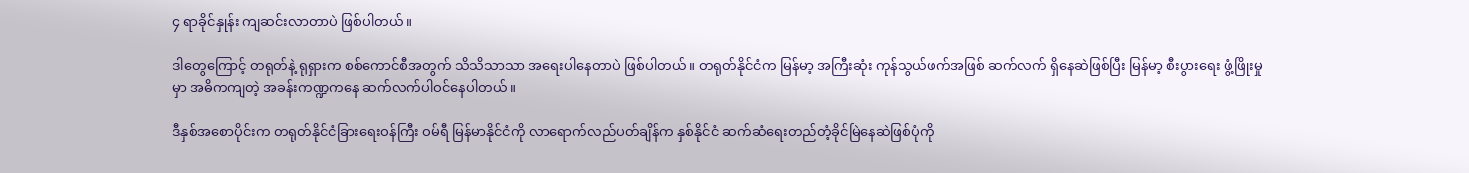၄ ရာခိုင်နှုန်း ကျဆင်းလာတာပဲ ဖြစ်ပါတယ်။

ဒါတွေကြောင့် တရုတ်နဲ့ ရုရှားက စစ်ကောင်စီအတွက် သိသိသာသာ အရေးပါနေတာပဲ ဖြစ်ပါတယ်။ တရုတ်နိုင်ငံက မြန်မာ့ အကြီးဆုံး ကုန်သွယ်ဖက်အဖြစ် ဆက်လက် ရှိနေဆဲဖြစ်ပြီး မြန်မာ့ စီးပွားရေး ဖွံ့ဖြိုးမှုမှာ အဓိကကျတဲ့ အခန်းကဏ္ဍကနေ ဆက်လက်ပါဝင်နေပါတယ်။

ဒီနှစ်အစောပိုင်းက တရုတ်နိုင်ငံခြားရေးဝန်ကြီး ဝမ်ရီ မြန်မာနိုင်ငံကို လာရောက်လည်ပတ်ချိန်က နှစ်နိုင်ငံ ဆက်ဆံရေးတည်တံ့ခိုင်မြဲနေဆဲဖြစ်ပုံကို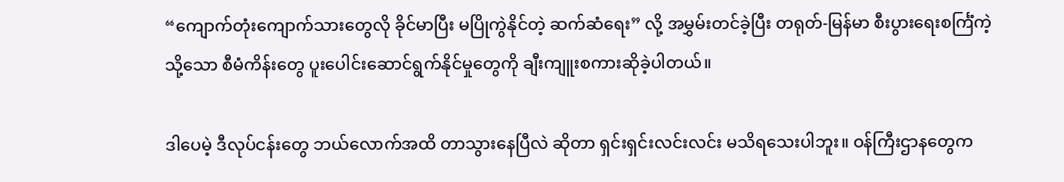“ကျောက်တုံးကျောက်သားတွေလို ခိုင်မာပြီး မပြိုကွဲနိုင်တဲ့ ဆက်ဆံရေး” လို့ အမွှမ်းတင်ခဲ့ပြီး တရုတ်-မြန်မာ စီးပွားရေးစင်္ကြံကဲ့သို့သော စီမံကိန်းတွေ ပူးပေါင်းဆောင်ရွက်နိုင်မှုတွေကို ချီးကျူးစကားဆိုခဲ့ပါတယ်။

ဒါပေမဲ့ ဒီလုပ်ငန်းတွေ ဘယ်လောက်အထိ တာသွားနေပြီလဲ ဆိုတာ ရှင်းရှင်းလင်းလင်း မသိရသေးပါဘူး။ ဝန်ကြီးဌာနတွေက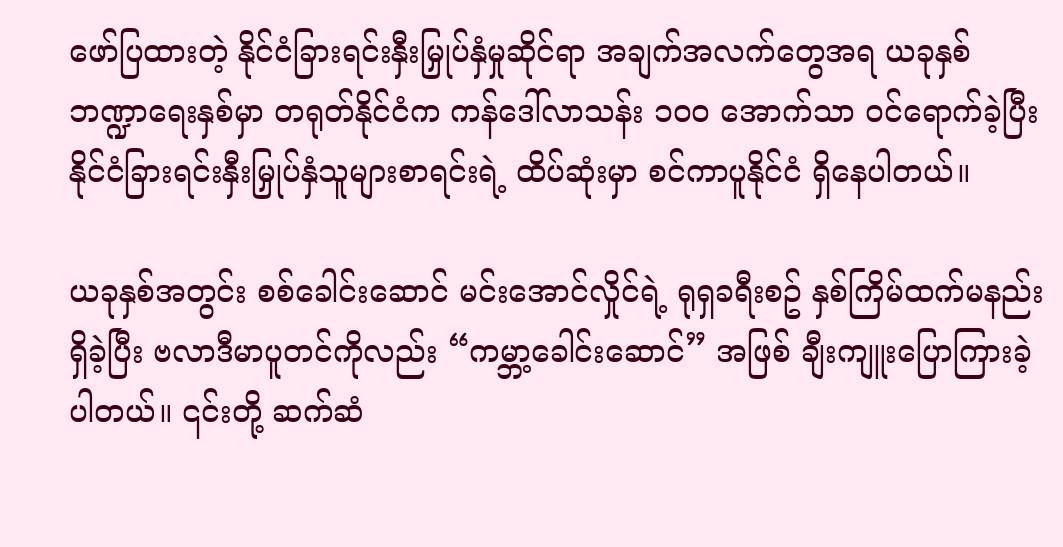ဖော်ပြထားတဲ့ နိုင်ငံခြားရင်းနှီးမြှုပ်နှံမှုဆိုင်ရာ အချက်အလက်တွေအရ ယခုနှစ် ဘဏ္ဍာရေးနှစ်မှာ တရုတ်နိုင်ငံက ကန်ဒေါ်လာသန်း ၁၀၀ အောက်သာ ဝင်ရောက်ခဲ့ပြီး နိုင်ငံခြားရင်းနှီးမြှုပ်နှံသူများစာရင်းရဲ့ ထိပ်ဆုံးမှာ စင်ကာပူနိုင်ငံ ရှိနေပါတယ်။

ယခုနှစ်အတွင်း စစ်ခေါင်းဆောင် မင်းအောင်လှိုင်ရဲ့ ရုရှခရီးစဥ် နှစ်ကြိမ်ထက်မနည်း ရှိခဲ့ပြီး ဗလာဒီမာပူတင်ကိုလည်း “ကမ္ဘာ့ခေါင်းဆောင်” အဖြစ် ချီးကျူးပြောကြားခဲ့ပါတယ်။ ၎င်းတို့ ဆက်ဆံ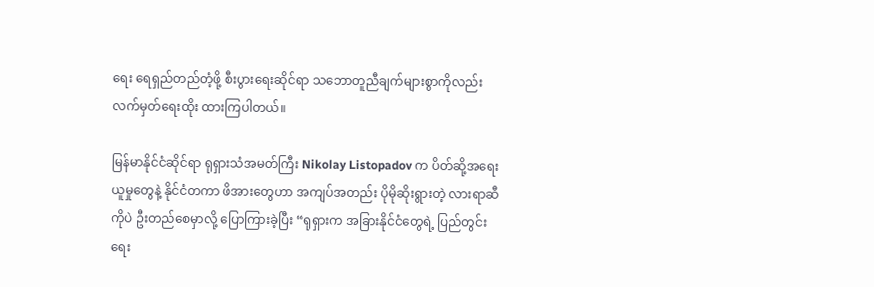ရေး ရေရှည်တည်တံ့ဖို့ စီးပွားရေးဆိုင်ရာ သဘောတူညီချက်များစွာကိုလည်း လက်မှတ်ရေးထိုး ထားကြပါတယ်။

မြန်မာနိုင်ငံဆိုင်ရာ ရုရှားသံအမတ်ကြီး Nikolay Listopadov က ပိတ်ဆို့အရေးယူမှုတွေနဲ့ နိုင်ငံတကာ ဖိအားတွေဟာ အကျပ်အတည်း ပိုမိုဆိုးရွားတဲ့ လားရာဆီကိုပဲ ဦးတည်စေမှာလို့ ပြောကြားခဲ့ပြီး “ရုရှားက အခြားနိုင်ငံတွေရဲ့ ပြည်တွင်းရေး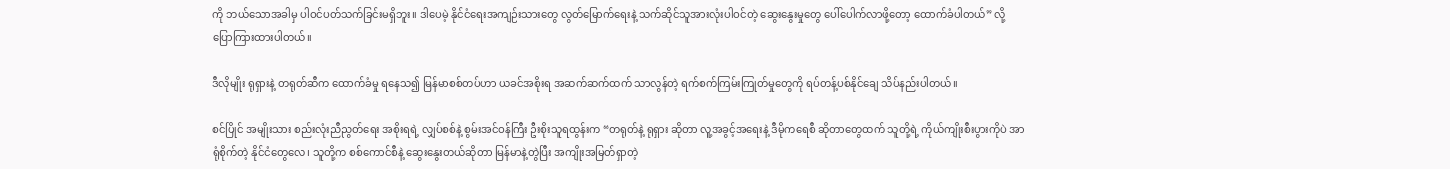ကို ဘယ်သောအခါမှ ပါဝင်ပတ်သက်ခြင်းမရှိဘူး။ ဒါပေမဲ့ နိုင်ငံရေးအကျဉ်းသားတွေ လွတ်မြောက်ရေးနဲ့ သက်ဆိုင်သူအားလုံးပါဝင်တဲ့ ဆွေးနွေးမှုတွေ ပေါ်ပေါက်လာဖို့တော့ ထောက်ခံပါတယ်” လို့ ပြောကြားထားပါတယ်။

ဒီလိုမျိုး ရုရှားနဲ့ တရုတ်ဆီက ထောက်ခံမှု ရနေသ၍ မြန်မာစစ်တပ်ဟာ ယခင်အစိုးရ အဆက်ဆက်ထက် သာလွန်တဲ့ ရက်စက်ကြမ်းကြုတ်မှုတွေကို ရပ်တန့်ပစ်နိုင်ချေ သိပ်နည်းပါတယ်။

စင်ပြိုင် အမျိုးသား စည်းလုံးညီညွတ်ရေး အစိုးရရဲ့ လျှပ်စစ်နဲ့ စွမ်းအင်ဝန်ကြီး ဦးစိုးသူရထွန်းက “တရုတ်နဲ့ ရုရှား ဆိုတာ လူ့အခွင့်အရေးနဲ့ ဒီမိုကရေစီ ဆိုတာတွေထက် သူတို့ရဲ့ ကိုယ်ကျိုးစီးပွားကိုပဲ အာရုံစိုက်တဲ့ နိုင်ငံတွေလေ၊ သူတို့က စစ်ကောင်စီနဲ့ ဆွေးနွေးတယ်ဆိုတာ မြန်မာနဲ့တွဲပြီး အကျိုးအမြတ်ရှာတဲ့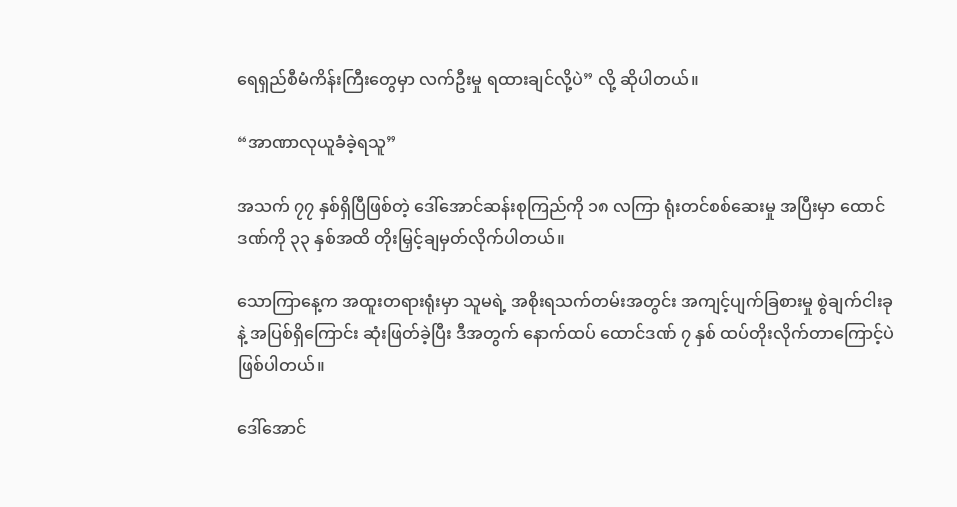ရေရှည်စီမံကိန်းကြီးတွေမှာ လက်ဦးမှု ရထားချင်လို့ပဲ” လို့ ဆိုပါတယ်။

“အာဏာလုယူခံခဲ့ရသူ”

အသက် ၇၇ နှစ်ရှိပြီဖြစ်တဲ့ ဒေါ်အောင်ဆန်းစုကြည်ကို ၁၈ လကြာ ရုံးတင်စစ်ဆေးမှု အပြီးမှာ ထောင်ဒဏ်ကို ၃၃ နှစ်အထိ တိုးမြှင့်ချမှတ်လိုက်ပါတယ်။

သောကြာနေ့က အထူးတရားရုံးမှာ သူမရဲ့ အစိုးရသက်တမ်းအတွင်း အကျင့်ပျက်ခြစားမှု စွဲချက်ငါးခုနဲ့ အပြစ်ရှိကြောင်း ဆုံးဖြတ်ခဲ့ပြီး ဒီအတွက် နောက်ထပ် ထောင်ဒဏ် ၇ နှစ် ထပ်တိုးလိုက်တာကြောင့်ပဲ ဖြစ်ပါတယ်။

ဒေါ်အောင်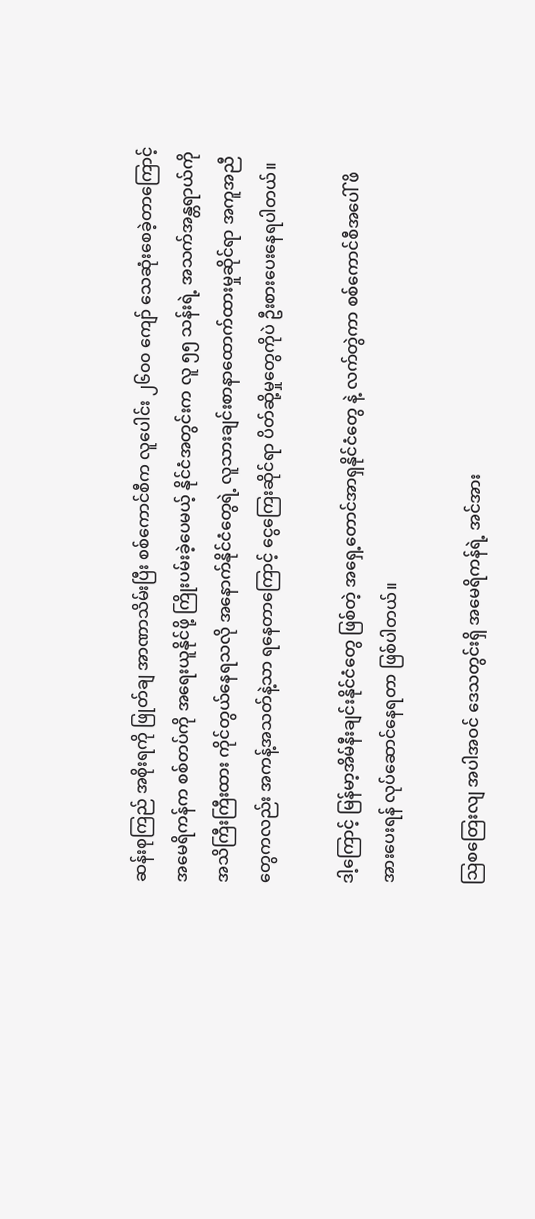ဆန်းစုကြည် အစိုးရကို ဖြုတ်ချ အာဏာသိမ်းပြီး စစ်ကောင်စီက လူပေါင်း ၂၆၀၀ ကျော် သေဆုံးစေခဲ့တာကြောင့် အမေရိကန်က စစ်တပ်ကို အရေးယူနိုင်ဖို့ ကြိုးပမ်းခဲ့ပေမယ့် နိုင်ငံအတွင်းက လူ ၅၅ သန်းရဲ့ အသက်အန္တရာယ်ကို အသိကြီးကြီးထား ကိုင်တွယ်နေရသလို အနောက်နိုင်ငံတွေရဲ့ လူသားချင်းစာနာထောက်ထားမှုဆိုင်ရာ အကူအညီတွေကလည်း အကန့်အသတ်နဲ့သာ ရနေတာကြောင့် ငွေကြေးဆိုင်ရာ ပိတ်ဆို့မှုတွေကိုပဲ ဦးစားပေးနေရပါတယ်။

ဒါ့ကြောင့် မြန်မာ့အိမ်နီးချင်းနိုင်ငံတွေ ဖြစ်တဲ့ အရှေ့တောင်အာရှနိုင်ငံတွေ နဲ့ လက်တွဲကာ စစ်ကောင်စီအပေါ် ဖိအားပေးရန် လုပ်ဆောင်နေရတာ ဖြစ်ပါတယ်။

သြစတြေးလျ အပါအဝင် ဒေသတွင်းရှိ အမေရိကန်ရဲ့ အင်အား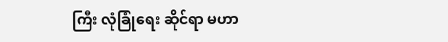ကြီး လုံခြုံရေး ဆိုင်ရာ မဟာ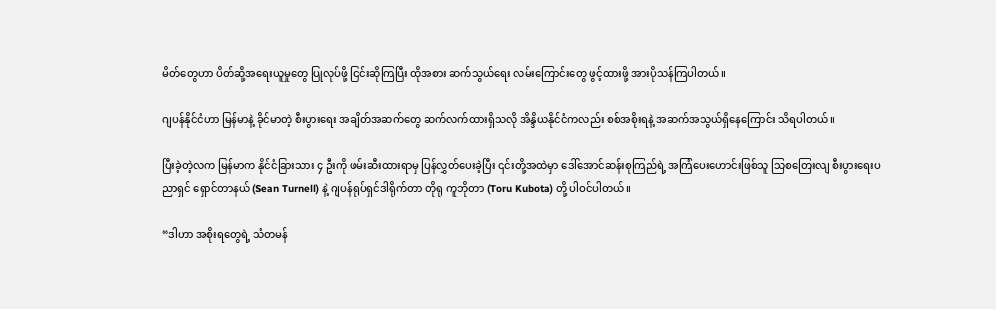မိတ်တွေဟာ ပိတ်ဆို့အရေးယူမှုတွေ ပြုလုပ်ဖို့ ငြင်းဆိုကြပြီး ထိုအစား ဆက်သွယ်ရေး လမ်းကြောင်းတွေ ဖွင့်ထားဖို့ အားပိုသန်ကြပါတယ်။

ဂျပန်နိုင်ငံဟာ မြန်မာနဲ့ ခိုင်မာတဲ့ စီးပွားရေး အချိတ်အဆက်တွေ ဆက်လက်ထားရှိသလို အိန္ဒိယနိုင်ငံကလည်း စစ်အစိုးရနဲ့ အဆက်အသွယ်ရှိနေကြောင်း သိရပါတယ်။

ပြီးခဲ့တဲ့လက မြန်မာက နိုင်ငံခြားသား ၄ ဦးကို ဖမ်းဆီးထားရာမှ ပြန်လွှတ်ပေးခဲ့ပြီး ၎င်းတို့အထဲမှာ ဒေါ်အောင်ဆန်းစုကြည်ရဲ့ အကြံပေးဟောင်းဖြစ်သူ သြစတြေးလျ စီးပွားရေးပညာရှင် ရှောင်တာနယ် (Sean Turnell) နဲ့ ဂျပန်ရုပ်ရှင်ဒါရိုက်တာ တိုရု ကူဘိုတာ (Toru Kubota) တို့ ပါဝင်ပါတယ်။

“ဒါဟာ အစိုးရတွေရဲ့ သံတမန်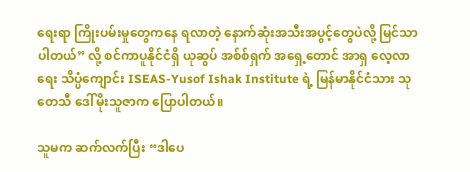ရေးရာ ကြိုးပမ်းမှုတွေကနေ ရလာတဲ့ နောက်ဆုံးအသီးအပွင့်တွေပဲလို့ မြင်သာပါတယ်” လို့ စင်ကာပူနိုင်ငံရှိ ယုဆွပ် အစ်စ်ရှက် အရှေ့တောင် အာရှ လေ့လာရေး သိပ္ပံကျောင်း ISEAS-Yusof Ishak Institute ရဲ့ မြန်မာနိုင်ငံသား သုတေသီ ဒေါ်မိုးသူဇာက ပြောပါတယ်။

သူမက ဆက်လက်ပြီး “ဒါပေ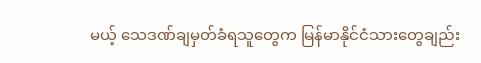မယ့် သေဒဏ်ချမှတ်ခံရသူတွေက မြန်မာနိုင်ငံသားတွေချည်း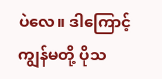ပဲလေ။ ဒါကြောင့် ကျွန်မတို့ ပိုသ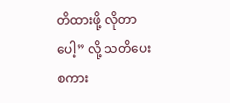တိထားဖို့ လိုတာပေါ့” လို့ သတိပေးစကား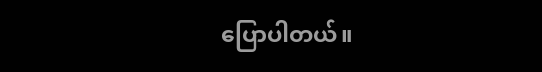ပြောပါတယ်။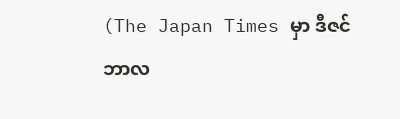(The Japan Times မှာ ဒီဇင်ဘာလ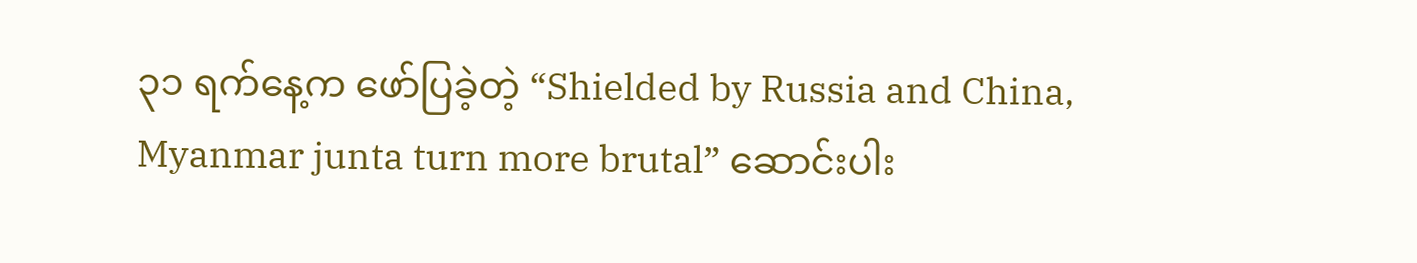၃၁ ရက်နေ့က ဖော်ပြခဲ့တဲ့ “Shielded by Russia and China, Myanmar junta turn more brutal” ဆောင်းပါး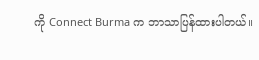ကို Connect Burma က ဘာသာပြန်ထားပါတယ်။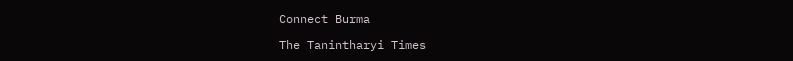Connect Burma

The Tanintharyi Times